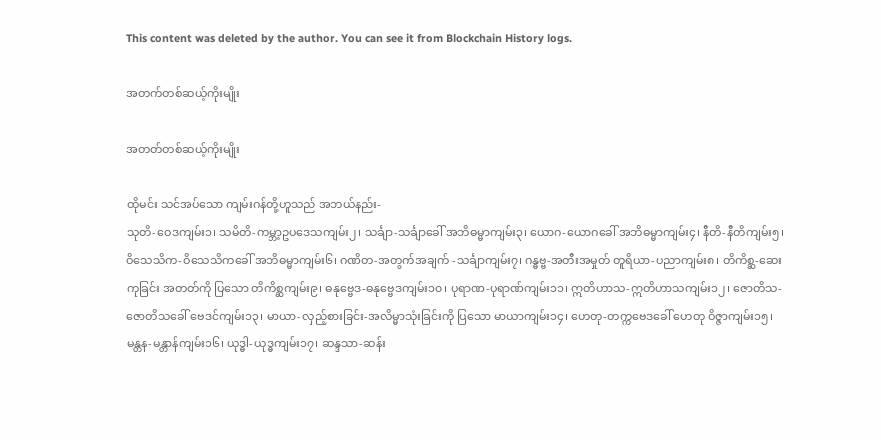This content was deleted by the author. You can see it from Blockchain History logs.

အတက်တစ်ဆယ့်ကိုးမျိုး

အတတ်တစ်ဆယ့်ကိုးမျိုး

ထိုမင်း သင်အပ်သော ကျမ်းဂန်တို့ဟူသည် အဘယ်နည်း-
သုတိ-ဝေဒကျမ်း၁၊ သမိတိ-ကမ္ဘာ့ဥပဒေသကျမ်း၂၊ သင်္ချာ-သင်္ချာခေါ် အဘိဓမ္မာကျမ်း၃၊ ယောဂ-ယောဂခေါ် အဘိဓမ္မာကျမ်း၄၊ နီတိ-နီတိကျမ်း၅၊ ဝိသေသိက-ဝိသေသိကခေါ် အဘိဓမ္မာကျမ်း၆၊ ဂဏိတ-အတွက်အချက် -သင်္ချာကျမ်း၇၊ ဂန္ဓဗ္ဗ-အတီးအမှုတ် တူရိယာ-ပညာကျမ်း၈၊ တိကိစ္ဆ-ဆေးကုခြင်း အတတ်ကို ပြသော တိကိစ္ဆကျမ်း၉၊ ဓနုဗ္ဗေဒ-ဓနုဗ္ဗေဒကျမ်း၁၀၊ ပုရာဏ-ပုရာဏ်ကျမ်း၁၁၊ ဣတိဟာသ-ဣတိဟာသကျမ်း၁၂၊ ဇောတိသ-ဇောတိသခေါ် ဗေဒင်ကျမ်း၁၃၊ မာယာ-လှည့်စားခြင်း-အလိမ္မာသုံးခြင်းကို ပြသော မာယာကျမ်း၁၄၊ ဟေတု-တက္ကဗေဒခေါ် ဟေတု ဝိဇ္ဇာကျမ်း၁၅၊ မန္တန-မန္တာန်ကျမ်း၁၆၊ ယုဒ္ဓါ-ယုဒ္ဓကျမ်း၁၇၊ ဆန္ဒသာ-ဆန်း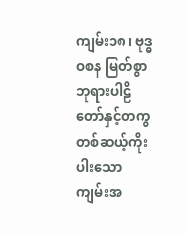ကျမ်း၁၈၊ ဗုဒ္ဓဝစန မြတ်စွာဘုရားပါဠိတော်နှင့်တကွ တစ်ဆယ့်ကိုးပါးသော ကျမ်းအ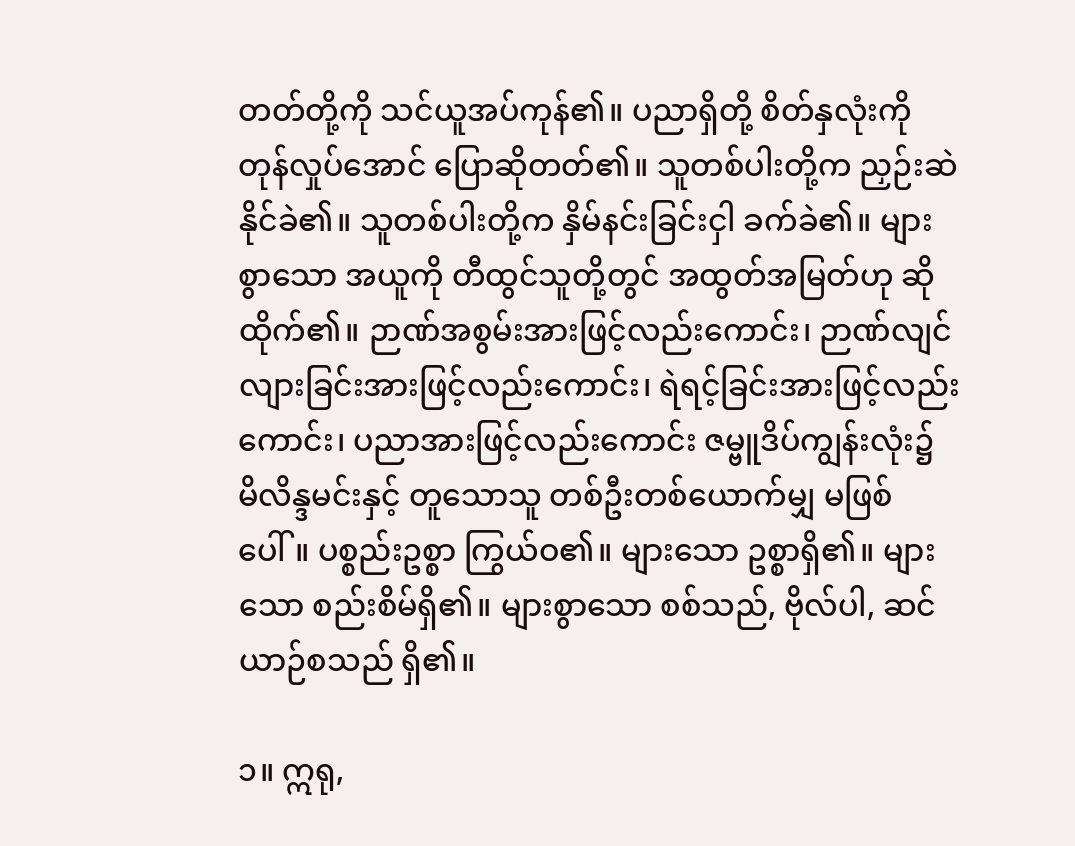တတ်တို့ကို သင်ယူအပ်ကုန်၏။ ပညာရှိတို့ စိတ်နှလုံးကို တုန်လှုပ်အောင် ပြောဆိုတတ်၏။ သူတစ်ပါးတို့က ညှဉ်းဆဲနိုင်ခဲ၏။ သူတစ်ပါးတို့က နှိမ်နင်းခြင်းငှါ ခက်ခဲ၏။ များစွာသော အယူကို တီထွင်သူတို့တွင် အထွတ်အမြတ်ဟု ဆိုထိုက်၏။ ဉာဏ်အစွမ်းအားဖြင့်လည်းကောင်း၊ ဉာဏ်လျင် လျားခြင်းအားဖြင့်လည်းကောင်း၊ ရဲရင့်ခြင်းအားဖြင့်လည်းကောင်း၊ ပညာအားဖြင့်လည်းကောင်း ဇမ္ဗူဒိပ်ကျွန်းလုံး၌ မိလိန္ဒမင်းနှင့် တူသောသူ တစ်ဦးတစ်ယောက်မျှ မဖြစ်ပေါ်။ ပစ္စည်းဥစ္စာ ကြွယ်ဝ၏။ များသော ဥစ္စာရှိ၏။ များသော စည်းစိမ်ရှိ၏။ များစွာသော စစ်သည်, ဗိုလ်ပါ, ဆင်ယာဉ်စသည် ရှိ၏။

၁။ ဣရု,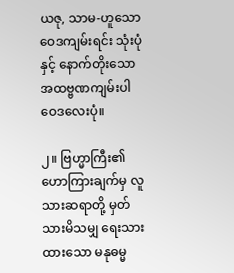ယဇု, သာမ-ဟူသော ဝေဒကျမ်းရင်း သုံးပုံနှင့် နောက်တိုးသော အထဗ္ဗဏကျမ်းပါ ဝေဒလေးပုံ။

၂။ ဗြဟ္မာကြီး၏ ဟောကြားချက်မှ လူသားဆရာတို့ မှတ်သားမိသမျှ ရေးသားထားသော မနုဓမ္မ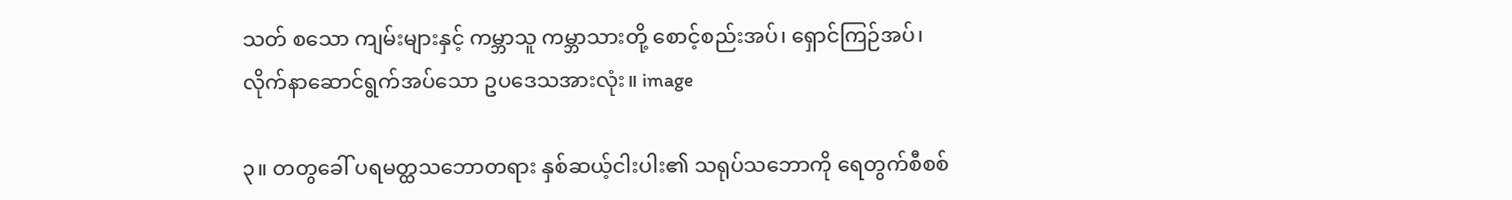သတ် စသော ကျမ်းများနှင့် ကမ္ဘာသူ ကမ္ဘာသားတို့ စောင့်စည်းအပ်၊ ရှောင်ကြဉ်အပ်၊ လိုက်နာဆောင်ရွက်အပ်သော ဥပဒေသအားလုံး။ image

၃။ တတွခေါ် ပရမတ္ထသဘောတရား နှစ်ဆယ့်ငါးပါး၏ သရုပ်သဘောကို ရေတွက်စီစစ်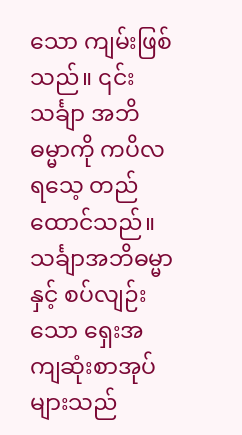သော ကျမ်းဖြစ်သည်။ ၎င်းသင်္ချာ အဘိဓမ္မာကို ကပိလရသေ့ တည်ထောင်သည်။ သင်္ချာအဘိဓမ္မာနှင့် စပ်လျဉ်းသော ရှေးအကျဆုံးစာအုပ်များသည်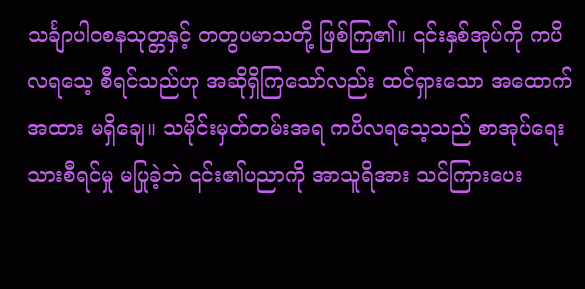သင်္ချာပါဝစနသုတ္တနှင့် တတွပမာသတို့ ဖြစ်ကြ၏။ ၎င်းနှစ်အုပ်ကို ကပိလရသေ့ စီရင်သည်ဟု အဆိုရှိကြသော်လည်း ထင်ရှားသော အထောက်အထား မရှိချေ။ သမိုင်းမှတ်တမ်းအရ ကပိလရသေ့သည် စာအုပ်ရေးသားစီရင်မှု မပြုခဲ့ဘဲ ၎င်း၏ပညာကို အာသူရိအား သင်ကြားပေး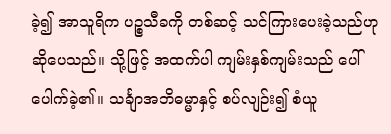ခဲ့၍ အာသူရိက ပဉ္စသီခကို တစ်ဆင့် သင်ကြားပေးခဲ့သည်ဟု ဆိုပေသည်။ သို့ဖြင့် အထက်ပါ ကျမ်းနှစ်ကျမ်းသည် ပေါ်ပေါက်ခဲ့၏။ သင်္ချာအဘိဓမ္မာနှင့် စပ်လျဉ်း၍ စံယူ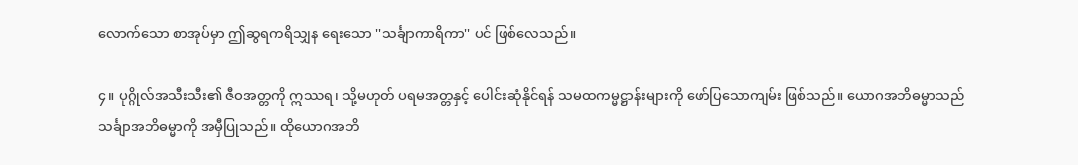လောက်သော စာအုပ်မှာ ဤဆွရကရိသျှန ရေးသော ''သင်္ချာကာရိကာ'' ပင် ဖြစ်လေသည်။

၄။ ပုဂ္ဂိုလ်အသီးသီး၏ ဇီဝအတ္တကို ဣဿရ၊ သို့မဟုတ် ပရမအတ္တနှင့် ပေါင်းဆုံနိုင်ရန် သမထကမ္မဋ္ဌာန်းများကို ဖော်ပြသောကျမ်း ဖြစ်သည်။ ယောဂအဘိဓမ္မာသည် သင်္ချာအဘိဓမ္မာကို အမှီပြုသည်။ ထိုယောဂအဘိ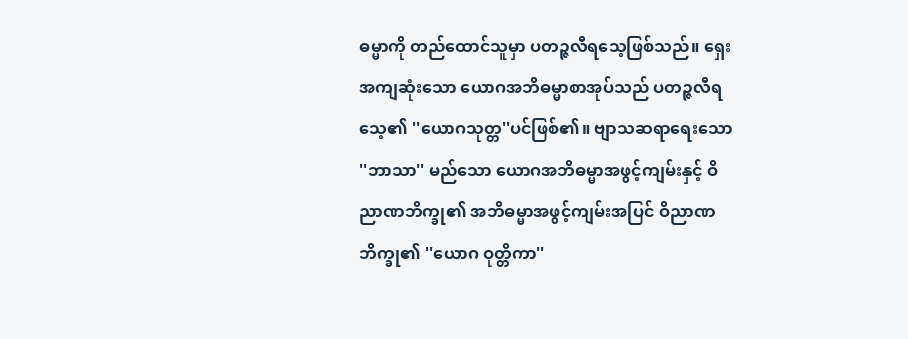ဓမ္မာကို တည်ထောင်သူမှာ ပတဉ္ဇလီရသေ့ဖြစ်သည်။ ရှေးအကျဆုံးသော ယောဂအဘိဓမ္မာစာအုပ်သည် ပတဉ္ဇလီရသေ့၏ ''ယောဂသုတ္တ''ပင်ဖြစ်၏။ ဗျာသဆရာရေးသော ''ဘာသာ'' မည်သော ယောဂအဘိဓမ္မာအဖွင့်ကျမ်းနှင့် ဝိညာဏဘိက္ခု၏ အဘိဓမ္မာအဖွင့်ကျမ်းအပြင် ဝိညာဏဘိက္ခု၏ ''ယောဂ ဝုတ္တိကာ''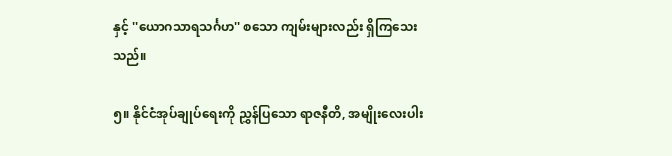နှင့် ''ယောဂသာရသင်္ဂဟ'' စသော ကျမ်းများလည်း ရှိကြသေးသည်။

၅။ နိုင်ငံအုပ်ချုပ်ရေးကို ညွှန်ပြသော ရာဇနီတိ, အမျိုးလေးပါး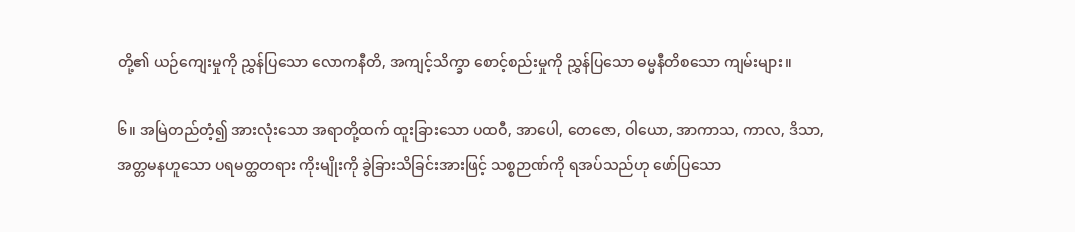တို့၏ ယဉ်ကျေးမှုကို ညွှန်ပြသော လောကနီတိ, အကျင့်သိက္ခာ စောင့်စည်းမှုကို ညွှန်ပြသော ဓမ္မနီတိစသော ကျမ်းများ။

၆။ အမြဲတည်တံ့၍ အားလုံးသော အရာတို့ထက် ထူးခြားသော ပထဝီ, အာပေါ, တေဇော, ဝါယော, အာကာသ, ကာလ, ဒိသာ, အတ္တမနဟူသော ပရမတ္ထတရား ကိုးမျိုးကို ခွဲခြားသိခြင်းအားဖြင့် သစ္စဉာဏ်ကို ရအပ်သည်ဟု ဖော်ပြသော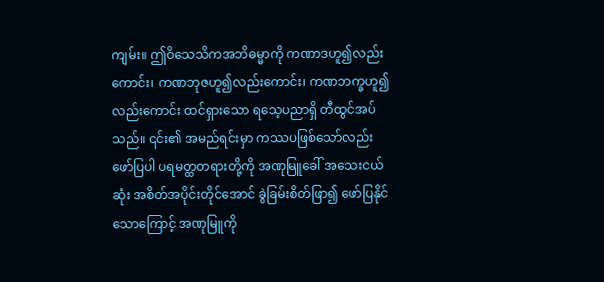ကျမ်း။ ဤဝိသေသိကအဘိဓမ္မာကို ကဏာဒဟူ၍လည်းကောင်း၊ ကဏဘုဇဟူ၍လည်းကောင်း၊ ကဏဘက္ခဟူ၍လည်းကောင်း ထင်ရှားသော ရသေ့ပညာရှိ တီထွင်အပ်သည်။ ၎င်း၏ အမည်ရင်းမှာ ကဿပဖြစ်သော်လည်း ဖော်ပြပါ ပရမတ္ထတရားတို့ကို အဏုမြူခေါ် အသေးငယ်ဆုံး အစိတ်အပိုင်းတိုင်အောင် ခွဲခြမ်းစိတ်ဖြာ၍ ဖော်ပြနိုင်သောကြောင့် အဏုမြူကို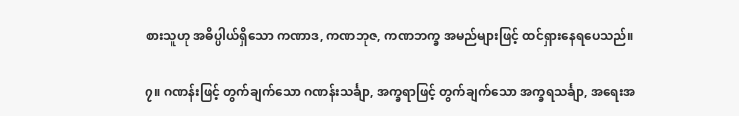စားသူဟု အဓိပ္ပါယ်ရှိသော ကဏာဒ, ကဏဘုဇ, ကဏဘက္ခ အမည်များဖြင့် ထင်ရှားနေရပေသည်။

၇။ ဂဏန်းဖြင့် တွက်ချက်သော ဂဏန်းသင်္ချာ, အက္ခရာဖြင့် တွက်ချက်သော အက္ခရသင်္ချာ, အရေးအ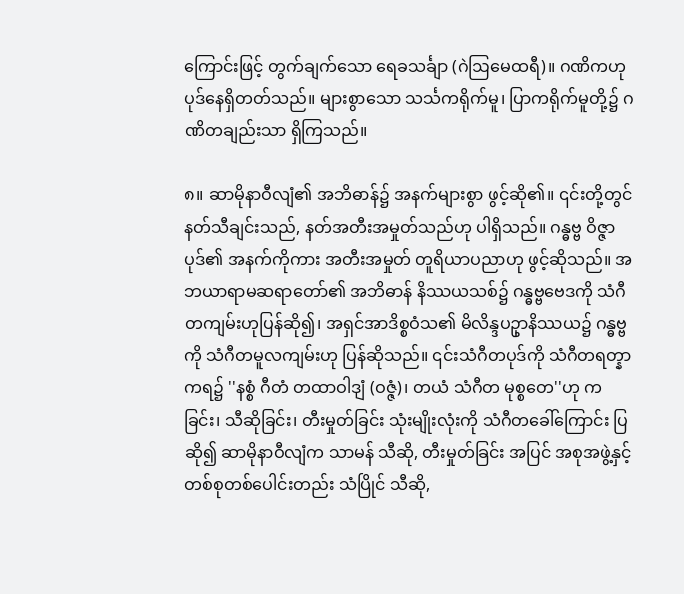ကြောင်းဖြင့် တွက်ချက်သော ရေခသင်္ချာ (ဂဲဩမေထရီ)။ ဂဏိကဟု ပုဒ်နေရှိတတ်သည်။ များစွာသော သင်္သကရိုက်မူ၊ ပြာကရိုက်မူတို့၌ ဂဏိတချည်းသာ ရှိကြသည်။

၈။ ဆာမိုနာဝီလျံ၏ အဘိဓာန်၌ အနက်များစွာ ဖွင့်ဆို၏။ ၎င်းတို့တွင် နတ်သီချင်းသည်, နတ်အတီးအမှုတ်သည်ဟု ပါရှိသည်။ ဂန္ဓဗ္ဗ ဝိဇ္ဇာပုဒ်၏ အနက်ကိုကား အတီးအမှုတ် တူရိယာပညာဟု ဖွင့်ဆိုသည်။ အဘယာရာမဆရာတော်၏ အဘိဓာန် နိဿယသစ်၌ ဂန္ဓဗ္ဗဗေဒကို သံဂီတကျမ်းဟုပြန်ဆို၍၊ အရှင်အာဒိစ္စဝံသ၏ မိလိန္ဒပဥှာနိဿယ၌ ဂန္ဓဗ္ဗကို သံဂီတမူလကျမ်းဟု ပြန်ဆိုသည်။ ၎င်းသံဂီတပုဒ်ကို သံဂီတရတ္နာကရ၌ ''နစ္စံ ဂီတံ တထာဝါဒျံ (ဝဇ္ဇံ)၊ တယံ သံဂီတ မုစ္စတေ''ဟု ကခြင်း၊ သီဆိုခြင်း၊ တီးမှုတ်ခြင်း သုံးမျိုးလုံးကို သံဂီတခေါ်ကြောင်း ပြဆို၍ ဆာမိုနာဝီလျံက သာမန် သီဆို, တီးမှုတ်ခြင်း အပြင် အစုအဖွဲ့နှင့် တစ်စုတစ်ပေါင်းတည်း သံပြိုင် သီဆို,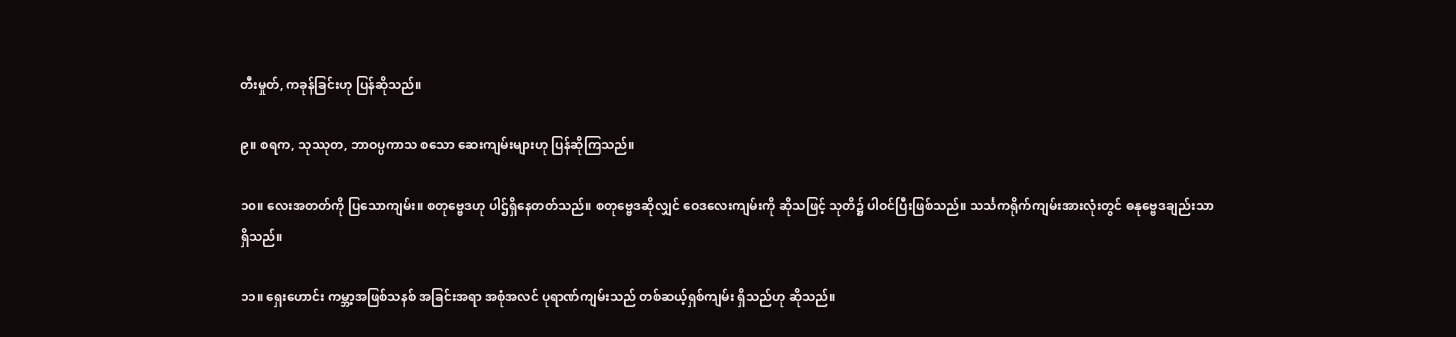တီးမှုတ်, ကခုန်ခြင်းဟု ပြန်ဆိုသည်။

၉။ စရက, သုဿုတ, ဘာဝပ္ပကာသ စသော ဆေးကျမ်းများဟု ပြန်ဆိုကြသည်။

၁၀။ လေးအတတ်ကို ပြသောကျမ်း။ စတုဗ္ဗေဒဟု ပါဌ်ရှိနေတတ်သည်။ စတုဗ္ဗေဒဆိုလျှင် ဝေဒလေးကျမ်းကို ဆိုသဖြင့် သုတိ၌ ပါဝင်ပြီးဖြစ်သည်။ သင်္သကရိုက်ကျမ်းအားလုံးတွင် ဓနုဗ္ဗေဒချည်းသာရှိသည်။

၁၁။ ရှေးဟောင်း ကမ္ဘာ့အဖြစ်သနစ် အခြင်းအရာ အစုံအလင် ပုရာဏ်ကျမ်းသည် တစ်ဆယ့်ရှစ်ကျမ်း ရှိသည်ဟု ဆိုသည်။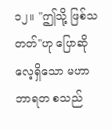၁၂။ ''ဤသို့ ဖြစ်သတတ်''ဟု ပြောဆိုလေ့ရှိသော မဟာဘာရတ စသည်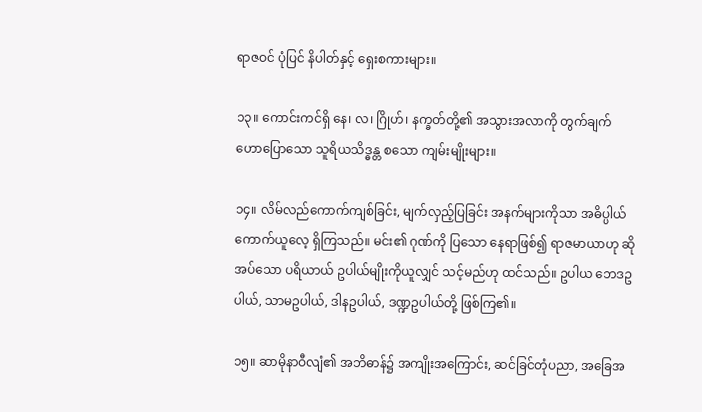ရာဇဝင် ပုံပြင် နိပါတ်နှင့် ရှေးစကားများ။

၁၃။ ကောင်းကင်ရှိ နေ၊ လ၊ ဂြိုဟ်၊ နက္ခတ်တို့၏ အသွားအလာကို တွက်ချက်ဟောပြောသော သူရိယသိဒ္ဓန္တ စသော ကျမ်းမျိုးများ။

၁၄။ လိမ်လည်ကောက်ကျစ်ခြင်း, မျက်လှည့်ပြခြင်း အနက်များကိုသာ အဓိပ္ပါယ် ကောက်ယူလေ့ ရှိကြသည်။ မင်း၏ ဂုဏ်ကို ပြသော နေရာဖြစ်၍ ရာဇမာယာဟု ဆိုအပ်သော ပရိယာယ် ဥပါယ်မျိုးကိုယူလျှင် သင့်မည်ဟု ထင်သည်။ ဥပါယ ဘေဒဥပါယ်, သာမဥပါယ်, ဒါနဥပါယ်, ဒဏ္ဍဥပါယ်တို့ ဖြစ်ကြ၏။

၁၅။ ဆာမိုနာဝီလျံ၏ အဘိဓာန်၌ အကျိုးအကြောင်း, ဆင်ခြင်တုံပညာ, အခြေအ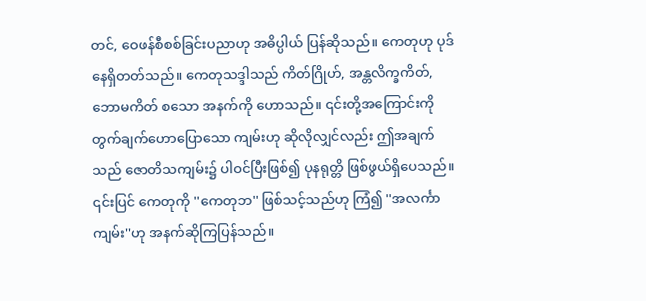တင်, ဝေဖန်စီစစ်ခြင်းပညာဟု အဓိပ္ပါယ် ပြန်ဆိုသည်။ ကေတုဟု ပုဒ်နေရှိတတ်သည်။ ကေတုသဒ္ဒါသည် ကိတ်ဂြိုဟ်, အန္တလိက္ခကိတ်, ဘောမကိတ် စသော အနက်ကို ဟောသည်။ ၎င်းတို့အကြောင်းကို တွက်ချက်ဟောပြောသော ကျမ်းဟု ဆိုလိုလျှင်လည်း ဤအချက်သည် ဇောတိသကျမ်း၌ ပါဝင်ပြီးဖြစ်၍ ပုနရုတ္တိ ဖြစ်ဖွယ်ရှိပေသည်။ ၎င်းပြင် ကေတုကို ''ကေတုဘ'' ဖြစ်သင့်သည်ဟု ကြံ၍ ''အလင်္ကာကျမ်း''ဟု အနက်ဆိုကြပြန်သည်။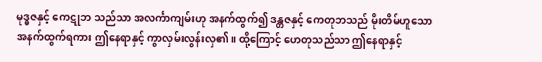မုဒ္ဓဇနှင့် ကေဋုဘ သည်သာ အလင်္ကာကျမ်းဟု အနက်ထွက်၍ ဒန္တဇနှင့် ကေတုဘသည် မိုးတိမ်ဟူသော အနက်ထွက်ရကား ဤနေရာနှင့် ကွာလှမ်းလွန်းလှ၏။ ထို့ကြောင့် ဟေတုသည်သာ ဤနေရာနှင့်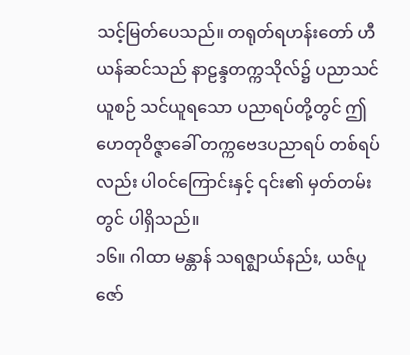သင့်မြတ်ပေသည်။ တရုတ်ရဟန်းတော် ဟီယန်ဆင်သည် နာဠန္ဒတက္ကသိုလ်၌ ပညာသင်ယူစဉ် သင်ယူရသော ပညာရပ်တို့တွင် ဤဟေတုဝိဇ္ဇာခေါ် တက္ကဗေဒပညာရပ် တစ်ရပ်လည်း ပါဝင်ကြောင်းနှင့် ၎င်း၏ မှတ်တမ်းတွင် ပါရှိသည်။
၁၆။ ဂါထာ မန္တာန် သရဇ္ဈာယ်နည်း, ယဇ်ပူဇော်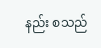နည်း စသည်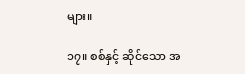များ။

၁၇။ စစ်နှင့် ဆိုင်သော အ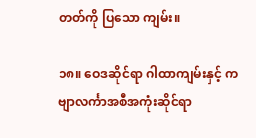တတ်ကို ပြသော ကျမ်း။

၁၈။ ဝေဒဆိုင်ရာ ဂါထာကျမ်းနှင့် ကဗျာလင်္ကာအစီအကုံးဆိုင်ရာ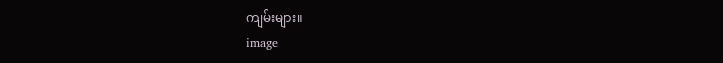ကျမ်းများ။
image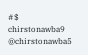#$ chirstonawba9
@chirstonawba5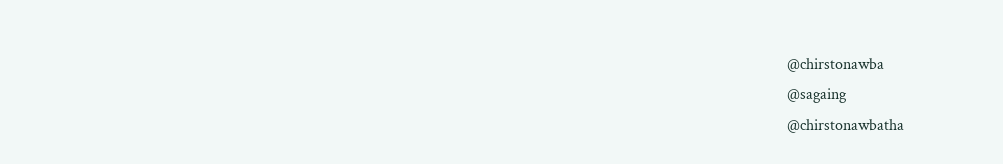@chirstonawba
@sagaing
@chirstonawbatha